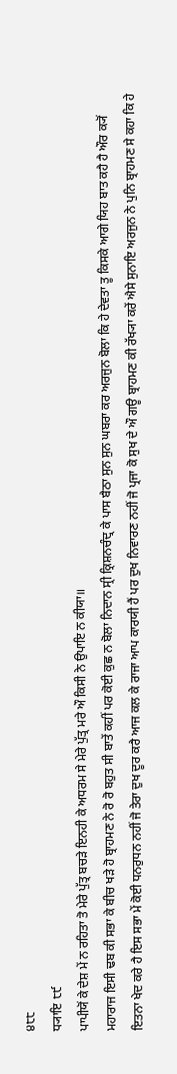੪੮੮
ਧ੍ਯਾਇ ੮੯
ਪਾਪੀਯੋਂ ਕੇ ਦੇਸ਼ ਮੇਂ ਨ ਰਹਿਤਾ ਤੋ ਮੇਰੇ ਪੁੱਤ੍ਰ ਬਚੜੇ ਇਨਹੀ ਕੇ ਅਧਰਮ ਸੇ ਮੇਰੇ ਪੁੱਤ੍ਰ ਮਰੇ ਔ ਕਿਸੀ ਨੇ ਉਪਾਇ ਨ ਕੀਯਾ॥
ਮਹਾਰਾਜ ਇਸੀ ਢਬ ਕੀ ਸਭਾ ਕੇ ਬੀਚ ਖੜੇ ਹੋ ਬ੍ਰਾਹਮਣ ਨੇ ਰੋ ਰੋ ਬਹੁਤ ਸੀ ਬਾਤੇਂ ਕਹੀਂ ਪਰ ਕੋਈ ਕੁਛ ਨ ਬੋਲਾ ਨਿਦਾਨ ਸ੍ਰੀ ਕ੍ਰਿਸ਼ਨਚੰਦ੍ਰ ਕੇ ਪਾਸ ਬੈਠਾ ਸੁਨ ਸੁਨ ਘਬਰਾ ਕਰ ਅਰਜੁਨ ਬੋਲਾ ਕਿ ਹੇ ਦੇਵਤਾ ਤੂ ਕਿਸਕੇ ਆਗੇ ਯਿਹ ਬਾਤ ਕਹੈ ਹੈ ਔਰ ਕ੍ਯੋਂ ਇਤਨਾ ਖੇਦ ਕਰੇ ਹੈ ਇਸ ਸਭਾ ਮੇਂ ਕੋਈ ਧਨਰੁਧਨ ਨਹੀਂ ਜੋ ਤੇਰਾ ਦੁਖ ਦੂਰ ਕਰੈ ਆਜ ਕਲ ਕੇ ਰਾਜਾ ਆਪ ਕਾਰਯੀ ਹੈਂ ਪਰ ਦੁਖ ਨਿਵਾਰਣ ਨਹੀਂ ਜੋ ਪ੍ਰਜਾ ਕੋ ਸੁਖ ਦੇ ਔ ਗਊ ਬ੍ਰਾਹਮਣ ਕੀ ਰੱਖ੍ਯਾ ਕਰੇਂ ਐਸੇ ਸੁਨਾਇ ਅਰਜੁਨ ਨੇ ਪੁਨਿ ਬ੍ਰਾਹਮਣ ਸੇ ਕਹਾ ਕਿ ਹੇ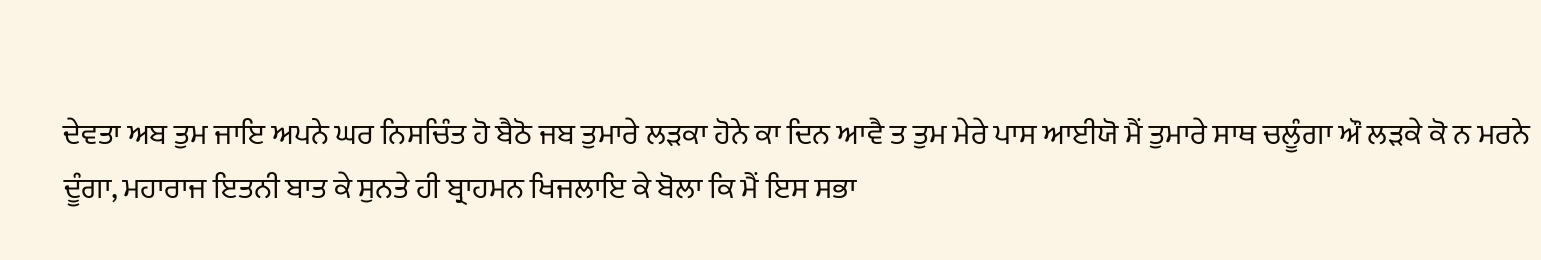ਦੇਵਤਾ ਅਬ ਤੁਮ ਜਾਇ ਅਪਨੇ ਘਰ ਨਿਸਚਿੰਤ ਹੋ ਬੈਠੋ ਜਬ ਤੁਮਾਰੇ ਲੜਕਾ ਹੋਨੇ ਕਾ ਦਿਨ ਆਵੈ ਤ ਤੁਮ ਮੇਰੇ ਪਾਸ ਆਈਯੋ ਮੈਂ ਤੁਮਾਰੇ ਸਾਥ ਚਲੂੰਗਾ ਔ ਲੜਕੇ ਕੋ ਨ ਮਰਨੇ ਦੂੰਗਾ, ਮਹਾਰਾਜ ਇਤਨੀ ਬਾਤ ਕੇ ਸੁਨਤੇ ਹੀ ਬ੍ਰਾਹਮਨ ਖਿਜਲਾਇ ਕੇ ਬੋਲਾ ਕਿ ਮੈਂ ਇਸ ਸਭਾ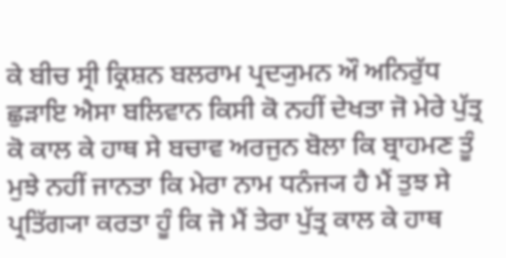ਕੇ ਬੀਚ ਸ੍ਰੀ ਕ੍ਰਿਸ਼ਨ ਬਲਰਾਮ ਪ੍ਰਦ੍ਯੁਮਨ ਔ ਅਨਿਰੁੱਧ ਛੁੜਾਇ ਐਸਾ ਬਲਿਵਾਨ ਕਿਸੀ ਕੋ ਨਹੀਂ ਦੇਖਤਾ ਜੋ ਮੇਰੇ ਪੁੱਤ੍ਰ ਕੋ ਕਾਲ ਕੇ ਹਾਥ ਸੇ ਬਚਾਵ ਅਰਜੁਨ ਬੋਲਾ ਕਿ ਬ੍ਰਾਹਮਣ ਤੂੰ ਮੁਝੇ ਨਹੀਂ ਜਾਨਤਾ ਕਿ ਮੇਰਾ ਨਾਮ ਧਨੰਜ੍ਯ ਹੈ ਮੈਂ ਤੁਝ ਸੇ ਪ੍ਰਤਿੱਗ੍ਯਾ ਕਰਤਾ ਹੂੰ ਕਿ ਜੋ ਮੈਂ ਤੇਰਾ ਪੁੱਤ੍ਰ ਕਾਲ ਕੇ ਹਾਥ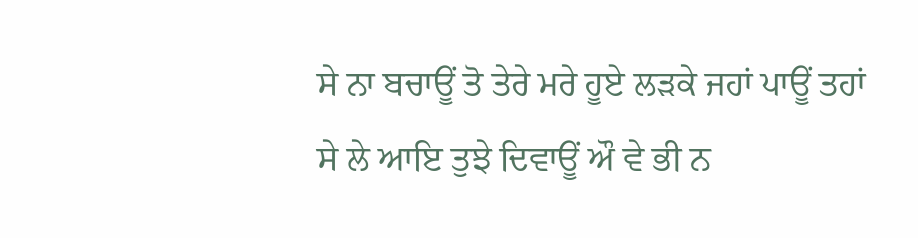ਸੇ ਨਾ ਬਚਾਊਂ ਤੋ ਤੇਰੇ ਮਰੇ ਹੂਏ ਲੜਕੇ ਜਹਾਂ ਪਾਊਂ ਤਹਾਂ ਸੇ ਲੇ ਆਇ ਤੁਝੇ ਦਿਵਾਊਂ ਔ ਵੇ ਭੀ ਨ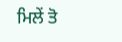ਮਿਲੇਂ ਤੋ